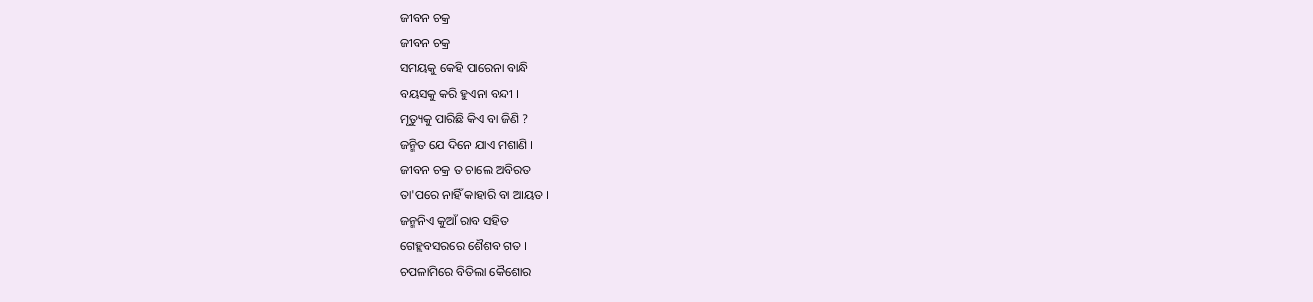ଜୀବନ ଚକ୍ର
ଜୀବନ ଚକ୍ର
ସମୟକୁ କେହି ପାରେନା ବାନ୍ଧି
ବୟସକୁ କରି ହୁଏନା ବନ୍ଦୀ ।
ମୃତ୍ୟୁକୁ ପାରିଛି କିଏ ବା ଜିଣି ?
ଜନ୍ମିତ ଯେ ଦିନେ ଯାଏ ମଶାଣି ।
ଜୀବନ ଚକ୍ର ତ ଚାଲେ ଅବିରତ
ତା'ପରେ ନାହିଁ କାହାରି ବା ଆୟତ ।
ଜନ୍ମନିଏ କୁଆଁ ରାବ ସହିତ
ଗେହ୍ଲବସରରେ ଶୈଶବ ଗତ ।
ଚପଳାମିରେ ବିତିଲା କୈଶୋର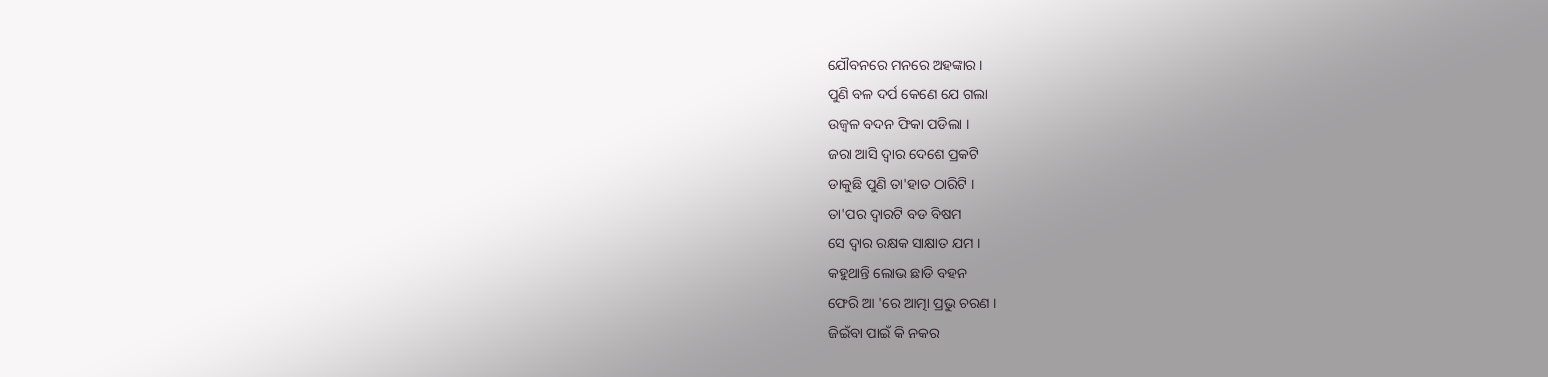ଯୌବନରେ ମନରେ ଅହଙ୍କାର ।
ପୁଣି ବଳ ଦର୍ପ କେଣେ ଯେ ଗଲା
ଉଜ୍ୱଳ ବଦନ ଫିକା ପଡିଲା ।
ଜରା ଆସି ଦ୍ୱାର ଦେଶେ ପ୍ରକଟି
ଡାକୁଛି ପୁଣି ତା'ହାତ ଠାରିଟି ।
ତା'ପର ଦ୍ୱାରଟି ବଡ ବିଷମ
ସେ ଦ୍ୱାର ରକ୍ଷକ ସାକ୍ଷାତ ଯମ ।
କହୁଥାନ୍ତି ଲୋଭ ଛାଡି ବହନ
ଫେରି ଆ 'ରେ ଆତ୍ମା ପ୍ରଭୁ ଚରଣ ।
ଜିଇଁବା ପାଇଁ କି ନକର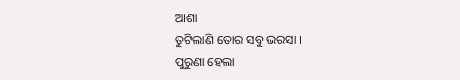ଆଶା
ତୁଟିଲାଣି ତୋର ସବୁ ଭରସା ।
ପୁରୁଣା ହେଲା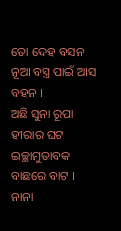ତୋ ଦେହ ବସନ
ନୂଆ ବସ୍ତ୍ର ପାଇଁ ଆସ ବହନ ।
ଅଛି ସୁନା ରୂପା ହୀରାର ଘଟ
ଇଚ୍ଛାମୁତାବକ ବାଛରେ ବାଟ ।
ନାନା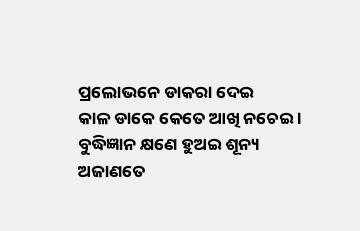ପ୍ରଲୋଭନେ ଡାକରା ଦେଇ
କାଳ ଡାକେ କେତେ ଆଖି ନଚେଇ ।
ବୁଦ୍ଧିଜ୍ଞାନ କ୍ଷଣେ ହୁଅଇ ଶୂନ୍ୟ
ଅଜାଣତେ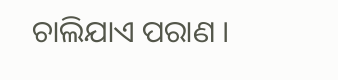ଚାଲିଯାଏ ପରାଣ ।